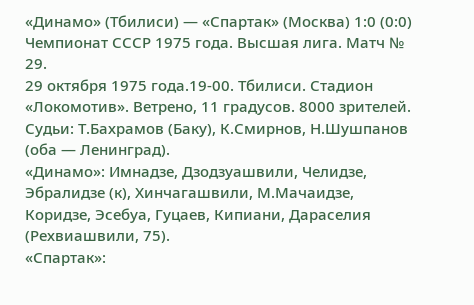«Динамо» (Тбилиси) — «Спартак» (Москва) 1:0 (0:0)
Чемпионат СССР 1975 года. Высшая лига. Матч № 29.
29 октября 1975 года.19-00. Тбилиси. Стадион «Локомотив». Ветрено, 11 градусов. 8000 зрителей.
Судьи: Т.Бахрамов (Баку), К.Смирнов, Н.Шушпанов (оба — Ленинград).
«Динамо»: Имнадзе, Дзодзуашвили, Челидзе, Эбралидзе (к), Хинчагашвили, М.Мачаидзе, Коридзе, Эсебуа, Гуцаев, Кипиани, Дараселия (Рехвиашвили, 75).
«Спартак»: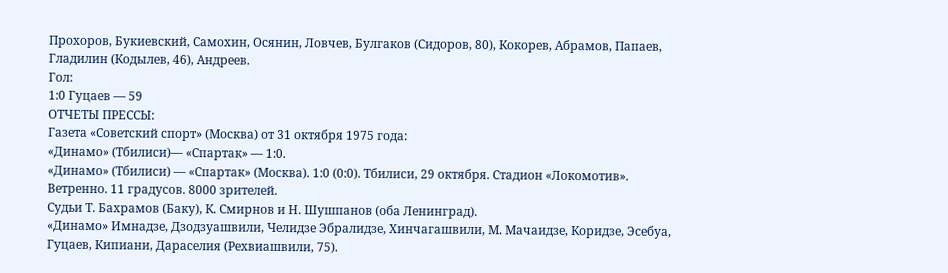Прохоров, Букиевский, Самохин, Осянин, Ловчев, Булгаков (Сидоров, 80), Кокорев, Абрамов, Папаев, Гладилин (Кодылев, 46), Андреев.
Гол:
1:0 Гуцаев — 59
ОТЧЕТЫ ПРЕССЫ:
Газета «Советский спорт» (Москва) от 31 октября 1975 года:
«Динамо» (Тбилиси)— «Спартак» — 1:0.
«Динамо» (Тбилиси) — «Спартак» (Москва). 1:0 (0:0). Тбилиси, 29 октября. Стадион «Локомотив». Ветренно. 11 градусов. 8000 зрителей.
Судьи Т. Бахрамов (Баку), К. Смирнов и Н. Шушпанов (оба Ленинград).
«Динамо» Имнадзе, Дзодзуашвили, Челидзе Эбралидзе, Хинчагашвили, М. Мачаидзе, Коридзе, Эсебуа, Гуцаев, Кипиани, Дараселия (Рехвиашвили, 75).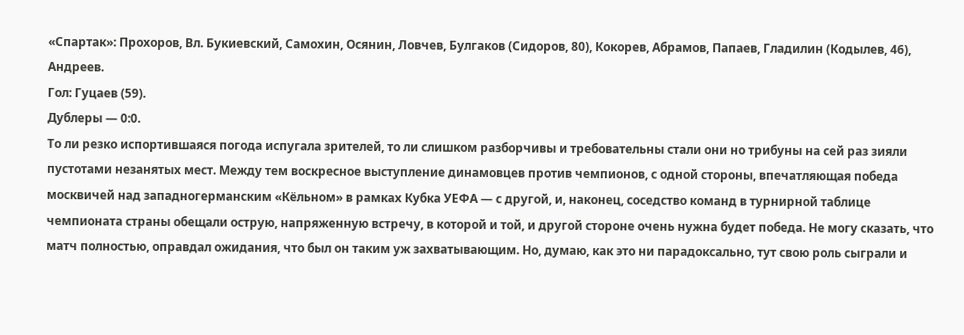«Спартак»: Прохоров, Вл. Букиевский, Самохин, Осянин, Ловчев, Булгаков (Сидоров, 80), Кокорев, Абрамов, Папаев, Гладилин (Кодылев, 46), Андреев.
Гол: Гуцаев (59).
Дублеры — 0:0.
То ли резко испортившаяся погода испугала зрителей, то ли слишком разборчивы и требовательны стали они но трибуны на сей раз зияли пустотами незанятых мест. Между тем воскресное выступление динамовцев против чемпионов, с одной стороны, впечатляющая победа москвичей над западногерманским «Кёльном» в рамках Кубка УЕФА — с другой, и, наконец, соседство команд в турнирной таблице чемпионата страны обещали острую, напряженную встречу, в которой и той, и другой стороне очень нужна будет победа. Не могу сказать, что матч полностью, оправдал ожидания, что был он таким уж захватывающим. Но, думаю, как это ни парадоксально, тут свою роль сыграли и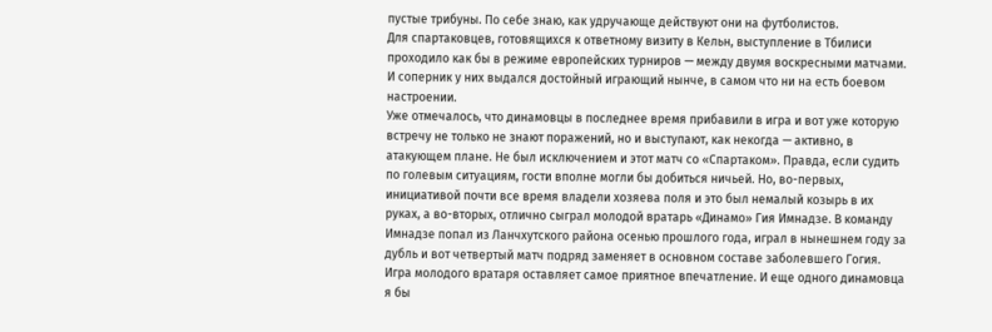пустые трибуны. По себе знаю, как удручающе действуют они на футболистов.
Для спартаковцев, готовящихся к ответному визиту в Кельн, выступление в Тбилиси проходило как бы в режиме европейских турниров — между двумя воскресными матчами. И соперник у них выдался достойный играющий нынче, в самом что ни на есть боевом настроении.
Уже отмечалось, что динамовцы в последнее время прибавили в игра и вот уже которую встречу не только не знают поражений, но и выступают, как некогда — активно, в атакующем плане. Не был исключением и этот матч со «Спартаком». Правда, если судить по голевым ситуациям, гости вполне могли бы добиться ничьей. Но, во-первых, инициативой почти все время владели хозяева поля и это был немалый козырь в их руках, а во-вторых, отлично сыграл молодой вратарь «Динамо» Гия Имнадзе. В команду Имнадзе попал из Ланчхутского района осенью прошлого года, играл в нынешнем году за дубль и вот четвертый матч подряд заменяет в основном составе заболевшего Гогия. Игра молодого вратаря оставляет самое приятное впечатление. И еще одного динамовца я бы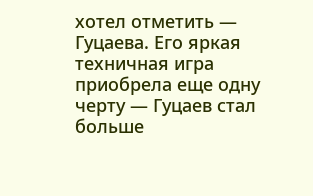хотел отметить — Гуцаева. Его яркая техничная игра приобрела еще одну черту — Гуцаев стал больше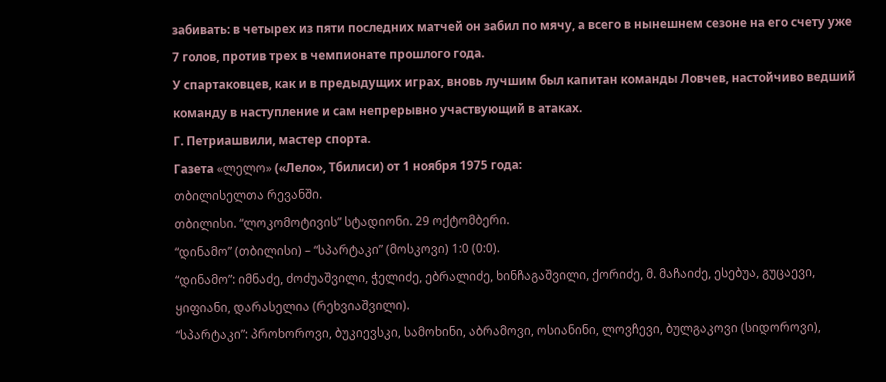забивать: в четырех из пяти последних матчей он забил по мячу, а всего в нынешнем сезоне на его счету уже 7 голов, против трех в чемпионате прошлого года.
У спартаковцев, как и в предыдущих играх, вновь лучшим был капитан команды Ловчев, настойчиво ведший команду в наступление и сам непрерывно участвующий в атаках.
Г. Петриашвили, мастер спорта.
Газета «ლელო» («Лело», Тбилиси) от 1 ноября 1975 года:
თბილისელთა რევანში.
თბილისი. “ლოკომოტივის” სტადიონი. 29 ოქტომბერი.
“დინამო” (თბილისი) – “სპარტაკი” (მოსკოვი) 1:0 (0:0).
“დინამო”: იმნაძე, ძოძუაშვილი, ჭელიძე, ებრალიძე, ხინჩაგაშვილი, ქორიძე, მ. მაჩაიძე, ესებუა, გუცაევი, ყიფიანი, დარასელია (რეხვიაშვილი).
“სპარტაკი”: პროხოროვი, ბუკიევსკი, სამოხინი, აბრამოვი, ოსიანინი, ლოვჩევი, ბულგაკოვი (სიდოროვი),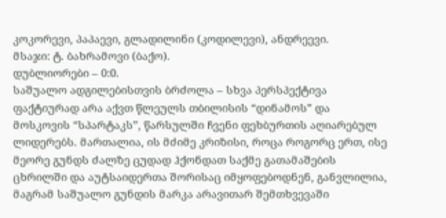კოკორევი, პაპაევი, გლადილინი (კოდილევი), ანდრეევი.
მსაჯი: ტ. ბახრამოვი (ბაქო).
დუბლიორები – 0:0.
საშუალო ადგილებისთვის ბრძოლა – სხვა პერსპექტივა ფაქტიურად არა აქვთ წლეულს თბილისის “დინამოს” და მოსკოვის “სპარტაკს”, წარსულში ჩვენი ფეხბურთის აღიარებულ ლიდერებს. მართალია, ის მძიმე კრიზისი, როცა როგორც ერთ, ისე მეორე გუნდს ძალზე ცუდად ჰქონდათ საქმე გათამაშების ცხრილში და აუტსაიდერთა შორისაც იმყოფებოდნენ, განვლილია, მაგრამ საშუალო გუნდის მარკა არავითარ შემთხვევაში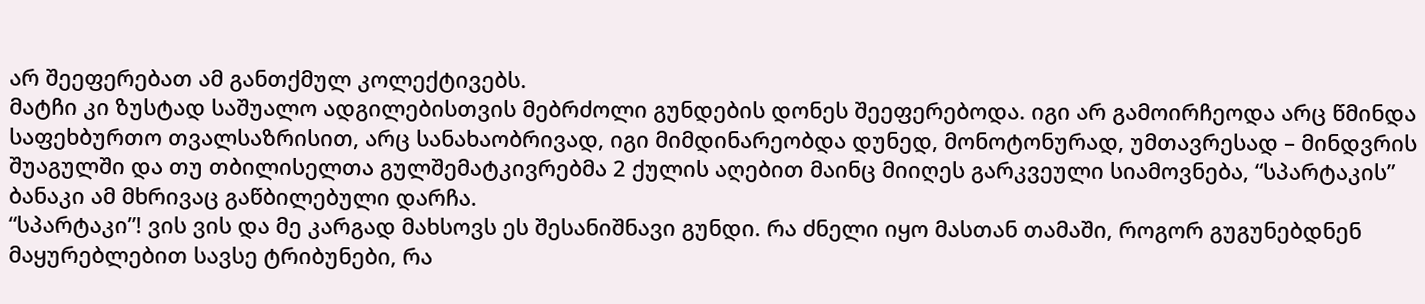არ შეეფერებათ ამ განთქმულ კოლექტივებს.
მატჩი კი ზუსტად საშუალო ადგილებისთვის მებრძოლი გუნდების დონეს შეეფერებოდა. იგი არ გამოირჩეოდა არც წმინდა საფეხბურთო თვალსაზრისით, არც სანახაობრივად, იგი მიმდინარეობდა დუნედ, მონოტონურად, უმთავრესად – მინდვრის შუაგულში და თუ თბილისელთა გულშემატკივრებმა 2 ქულის აღებით მაინც მიიღეს გარკვეული სიამოვნება, “სპარტაკის” ბანაკი ამ მხრივაც გაწბილებული დარჩა.
“სპარტაკი”! ვის ვის და მე კარგად მახსოვს ეს შესანიშნავი გუნდი. რა ძნელი იყო მასთან თამაში, როგორ გუგუნებდნენ მაყურებლებით სავსე ტრიბუნები, რა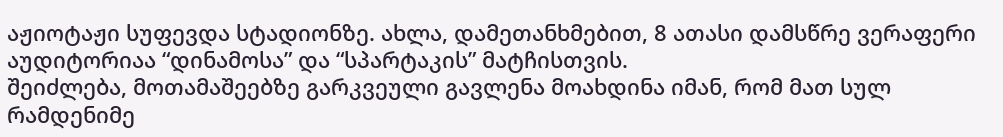აჟიოტაჟი სუფევდა სტადიონზე. ახლა, დამეთანხმებით, 8 ათასი დამსწრე ვერაფერი აუდიტორიაა “დინამოსა” და “სპარტაკის” მატჩისთვის.
შეიძლება, მოთამაშეებზე გარკვეული გავლენა მოახდინა იმან, რომ მათ სულ რამდენიმე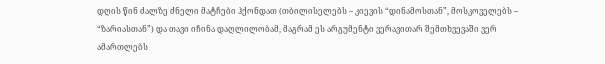დღის წინ ძალზე ძნელი მატჩები ჰქონდათ (თბილისელებს – კიევის “დინამოსთან”, მოსკოველებს – “ზარიასთან”) და თავი იჩინა დაღლილობამ, მაგრამ ეს არგუმენტი ვერავითარ შემთხვევაში ვერ ამართლებს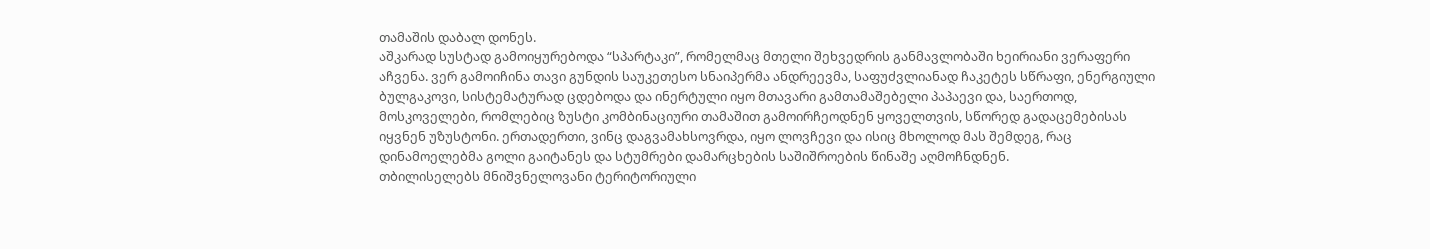თამაშის დაბალ დონეს.
აშკარად სუსტად გამოიყურებოდა “სპარტაკი”, რომელმაც მთელი შეხვედრის განმავლობაში ხეირიანი ვერაფერი აჩვენა. ვერ გამოიჩინა თავი გუნდის საუკეთესო სნაიპერმა ანდრეევმა, საფუძვლიანად ჩაკეტეს სწრაფი, ენერგიული ბულგაკოვი, სისტემატურად ცდებოდა და ინერტული იყო მთავარი გამთამაშებელი პაპაევი და, საერთოდ, მოსკოველები, რომლებიც ზუსტი კომბინაციური თამაშით გამოირჩეოდნენ ყოველთვის, სწორედ გადაცემებისას იყვნენ უზუსტონი. ერთადერთი, ვინც დაგვამახსოვრდა, იყო ლოვჩევი და ისიც მხოლოდ მას შემდეგ, რაც დინამოელებმა გოლი გაიტანეს და სტუმრები დამარცხების საშიშროების წინაშე აღმოჩნდნენ.
თბილისელებს მნიშვნელოვანი ტერიტორიული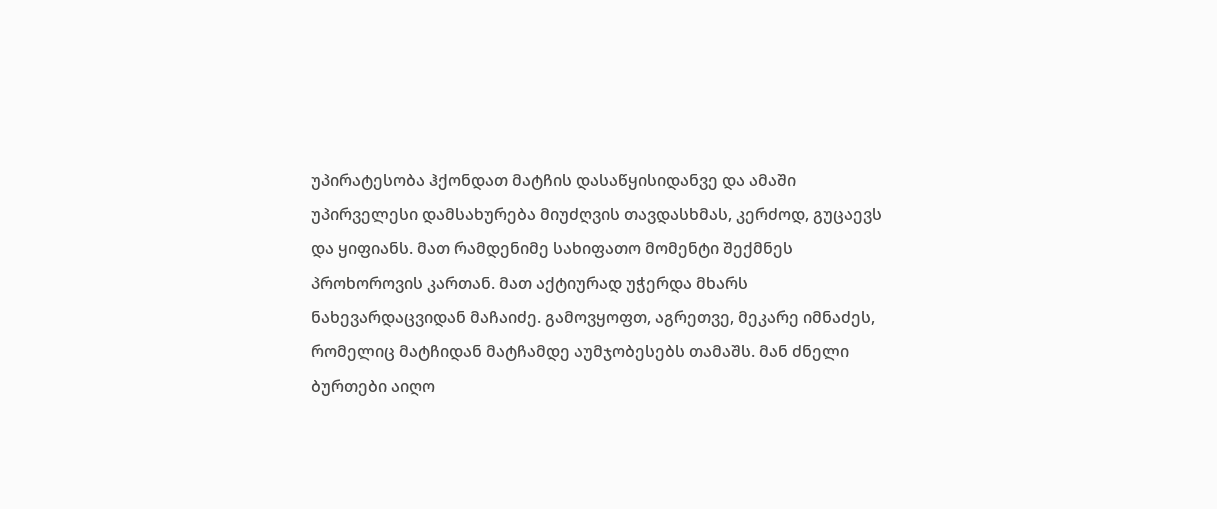უპირატესობა ჰქონდათ მატჩის დასაწყისიდანვე და ამაში უპირველესი დამსახურება მიუძღვის თავდასხმას, კერძოდ, გუცაევს და ყიფიანს. მათ რამდენიმე სახიფათო მომენტი შექმნეს პროხოროვის კართან. მათ აქტიურად უჭერდა მხარს ნახევარდაცვიდან მაჩაიძე. გამოვყოფთ, აგრეთვე, მეკარე იმნაძეს, რომელიც მატჩიდან მატჩამდე აუმჯობესებს თამაშს. მან ძნელი ბურთები აიღო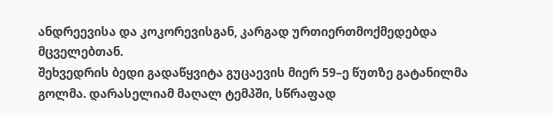ანდრეევისა და კოკორევისგან, კარგად ურთიერთმოქმედებდა მცველებთან.
შეხვედრის ბედი გადაწყვიტა გუცაევის მიერ 59–ე წუთზე გატანილმა გოლმა. დარასელიამ მაღალ ტემპში, სწრაფად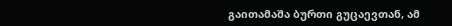გაითამაშა ბურთი გუცაევთან, ამ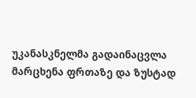უკანასკნელმა გადაინაცვლა მარცხენა ფრთაზე და ზუსტად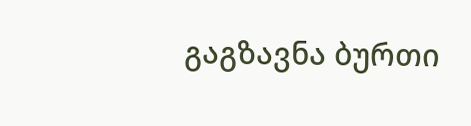გაგზავნა ბურთი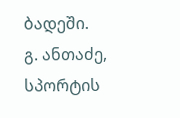ბადეში.
გ. ანთაძე, სპორტის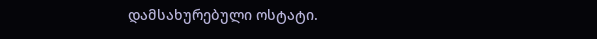დამსახურებული ოსტატი.